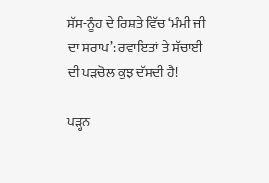ਸੱਸ-ਨੂੰਹ ਦੇ ਰਿਸ਼ਤੇ ਵਿੱਚ ‘ਮੰਮੀ ਜੀ ਦਾ ਸਰਾਪ’: ਰਵਾਇਤਾਂ ਤੇ ਸੱਚਾਈ ਦੀ ਪੜਚੋਲ ਕੁਝ ਦੱਸਦੀ ਹੈ!

ਪੜ੍ਹਨ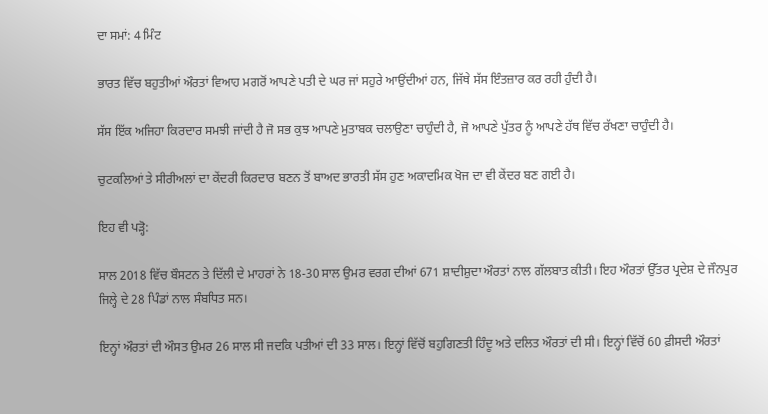ਦਾ ਸਮਾਂ: 4 ਮਿੰਟ

ਭਾਰਤ ਵਿੱਚ ਬਹੁਤੀਆਂ ਔਰਤਾਂ ਵਿਆਹ ਮਗਰੋਂ ਆਪਣੇ ਪਤੀ ਦੇ ਘਰ ਜਾਂ ਸਹੁਰੇ ਆਉਂਦੀਆਂ ਹਨ, ਜਿੱਥੇ ਸੱਸ ਇੰਤਜ਼ਾਰ ਕਰ ਰਹੀ ਹੁੰਦੀ ਹੈ।

ਸੱਸ ਇੱਕ ਅਜਿਹਾ ਕਿਰਦਾਰ ਸਮਝੀ ਜਾਂਦੀ ਹੈ ਜੋ ਸਭ ਕੁਝ ਆਪਣੇ ਮੁਤਾਬਕ ਚਲਾਉਣਾ ਚਾਹੁੰਦੀ ਹੈ, ਜੋ ਆਪਣੇ ਪੁੱਤਰ ਨੂੰ ਆਪਣੇ ਹੱਥ ਵਿੱਚ ਰੱਖਣਾ ਚਾਹੁੰਦੀ ਹੈ।

ਚੁਟਕਲਿਆਂ ਤੇ ਸੀਰੀਅਲਾਂ ਦਾ ਕੇਂਦਰੀ ਕਿਰਦਾਰ ਬਣਨ ਤੋਂ ਬਾਅਦ ਭਾਰਤੀ ਸੱਸ ਹੁਣ ਅਕਾਦਮਿਕ ਖੋਜ ਦਾ ਵੀ ਕੇਂਦਰ ਬਣ ਗਈ ਹੈ।

ਇਹ ਵੀ ਪੜ੍ਹੋ:

ਸਾਲ 2018 ਵਿੱਚ ਬੌਸਟਨ ਤੇ ਦਿੱਲੀ ਦੇ ਮਾਹਰਾਂ ਨੇ 18-30 ਸਾਲ ਉਮਰ ਵਰਗ ਦੀਆਂ 671 ਸ਼ਾਦੀਸ਼ੁਦਾ ਔਰਤਾਂ ਨਾਲ ਗੱਲਬਾਤ ਕੀਤੀ। ਇਹ ਔਰਤਾਂ ਉੱਤਰ ਪ੍ਰਦੇਸ਼ ਦੇ ਜੌਨਪੁਰ ਜਿਲ੍ਹੇ ਦੇ 28 ਪਿੰਡਾਂ ਨਾਲ ਸੰਬਧਿਤ ਸਨ।

ਇਨ੍ਹਾਂ ਔਰਤਾਂ ਦੀ ਔਸਤ ਉਮਰ 26 ਸਾਲ ਸੀ ਜਦਕਿ ਪਤੀਆਂ ਦੀ 33 ਸਾਲ। ਇਨ੍ਹਾਂ ਵਿੱਚੋਂ ਬਹੁਗਿਣਤੀ ਹਿੰਦੂ ਅਤੇ ਦਲਿਤ ਔਰਤਾਂ ਦੀ ਸੀ। ਇਨ੍ਹਾਂ ਵਿੱਚੋਂ 60 ਫ਼ੀਸਦੀ ਔਰਤਾਂ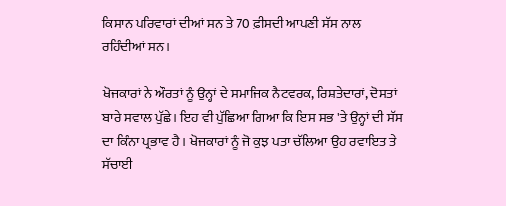ਕਿਸਾਨ ਪਰਿਵਾਰਾਂ ਦੀਆਂ ਸਨ ਤੇ 70 ਫ਼ੀਸਦੀ ਆਪਣੀ ਸੱਸ ਨਾਲ ਰਹਿੰਦੀਆਂ ਸਨ।

ਖੋਜਕਾਰਾਂ ਨੇ ਔਰਤਾਂ ਨੂੰ ਉਨ੍ਹਾਂ ਦੇ ਸਮਾਜਿਕ ਨੈਟਵਰਕ, ਰਿਸ਼ਤੇਦਾਰਾਂ, ਦੋਸਤਾਂ ਬਾਰੇ ਸਵਾਲ ਪੁੱਛੇ। ਇਹ ਵੀ ਪੁੱਛਿਆ ਗਿਆ ਕਿ ਇਸ ਸਭ 'ਤੇ ਉਨ੍ਹਾਂ ਦੀ ਸੱਸ ਦਾ ਕਿੰਨਾ ਪ੍ਰਭਾਵ ਹੈ। ਖੋਜਕਾਰਾਂ ਨੂੰ ਜੋ ਕੁਝ ਪਤਾ ਚੱਲਿਆ ਉਹ ਰਵਾਇਤ ਤੇ ਸੱਚਾਈ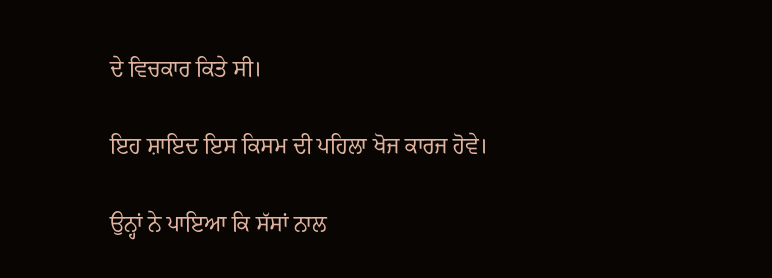ਦੇ ਵਿਚਕਾਰ ਕਿਤੇ ਸੀ।

ਇਹ ਸ਼ਾਇਦ ਇਸ ਕਿਸਮ ਦੀ ਪਹਿਲਾ ਖੋਜ ਕਾਰਜ ਹੋਵੇ।

ਉਨ੍ਹਾਂ ਨੇ ਪਾਇਆ ਕਿ ਸੱਸਾਂ ਨਾਲ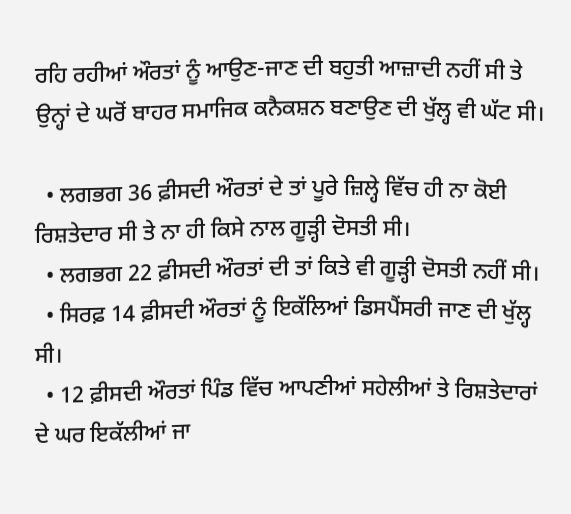ਰਹਿ ਰਹੀਆਂ ਔਰਤਾਂ ਨੂੰ ਆਉਣ-ਜਾਣ ਦੀ ਬਹੁਤੀ ਆਜ਼ਾਦੀ ਨਹੀਂ ਸੀ ਤੇ ਉਨ੍ਹਾਂ ਦੇ ਘਰੋਂ ਬਾਹਰ ਸਮਾਜਿਕ ਕਨੈਕਸ਼ਨ ਬਣਾਉਣ ਦੀ ਖੁੱਲ੍ਹ ਵੀ ਘੱਟ ਸੀ।

  • ਲਗਭਗ 36 ਫ਼ੀਸਦੀ ਔਰਤਾਂ ਦੇ ਤਾਂ ਪੂਰੇ ਜ਼ਿਲ੍ਹੇ ਵਿੱਚ ਹੀ ਨਾ ਕੋਈ ਰਿਸ਼ਤੇਦਾਰ ਸੀ ਤੇ ਨਾ ਹੀ ਕਿਸੇ ਨਾਲ ਗੂੜ੍ਹੀ ਦੋਸਤੀ ਸੀ।
  • ਲਗਭਗ 22 ਫ਼ੀਸਦੀ ਔਰਤਾਂ ਦੀ ਤਾਂ ਕਿਤੇ ਵੀ ਗੂੜ੍ਹੀ ਦੋਸਤੀ ਨਹੀਂ ਸੀ।
  • ਸਿਰਫ਼ 14 ਫ਼ੀਸਦੀ ਔਰਤਾਂ ਨੂੰ ਇਕੱਲਿਆਂ ਡਿਸਪੈਂਸਰੀ ਜਾਣ ਦੀ ਖੁੱਲ੍ਹ ਸੀ।
  • 12 ਫ਼ੀਸਦੀ ਔਰਤਾਂ ਪਿੰਡ ਵਿੱਚ ਆਪਣੀਆਂ ਸਹੇਲੀਆਂ ਤੇ ਰਿਸ਼ਤੇਦਾਰਾਂ ਦੇ ਘਰ ਇਕੱਲੀਆਂ ਜਾ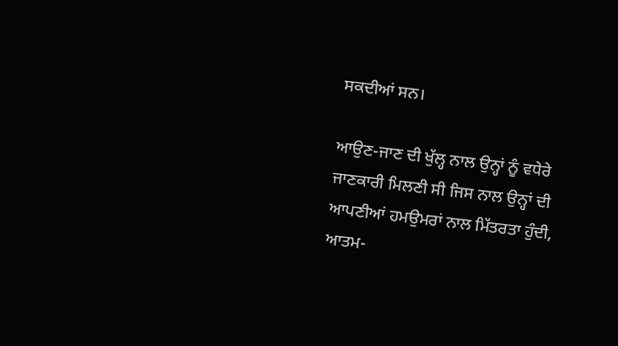ਸਕਦੀਆਂ ਸਨ।

ਆਉਣ-ਜਾਣ ਦੀ ਖੁੱਲ੍ਹ ਨਾਲ ਉਨ੍ਹਾਂ ਨੂੰ ਵਧੇਰੇ ਜਾਣਕਾਰੀ ਮਿਲਣੀ ਸੀ ਜਿਸ ਨਾਲ ਉਨ੍ਹਾਂ ਦੀ ਆਪਣੀਆਂ ਹਮਉਮਰਾਂ ਨਾਲ ਮਿੱਤਰਤਾ ਹੁੰਦੀ, ਆਤਮ-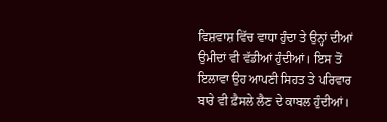ਵਿਸ਼ਵਾਸ਼ ਵਿੱਚ ਵਾਧਾ ਹੁੰਦਾ ਤੇ ਉਨ੍ਹਾਂ ਦੀਆਂ ਉਮੀਦਾਂ ਵੀ ਵੱਡੀਆਂ ਹੁੰਦੀਆਂ। ਇਸ ਤੋਂ ਇਲਾਵਾ ਉਹ ਆਪਣੀ ਸਿਹਤ ਤੇ ਪਰਿਵਾਰ ਬਾਰੇ ਵੀ ਫ਼ੈਸਲੇ ਲੈਣ ਦੇ ਕਾਬਲ ਹੁੰਦੀਆਂ।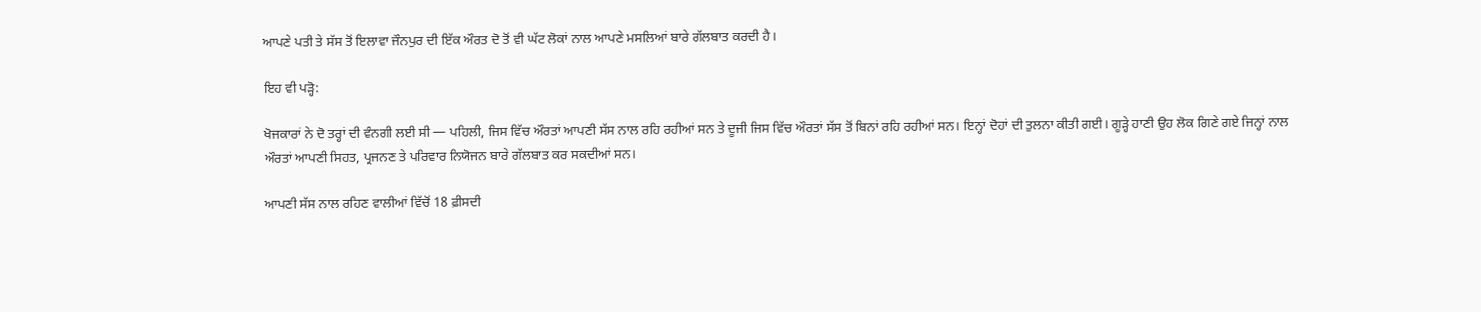ਆਪਣੇ ਪਤੀ ਤੇ ਸੱਸ ਤੋਂ ਇਲਾਵਾ ਜੌਨਪੁਰ ਦੀ ਇੱਕ ਔਰਤ ਦੋ ਤੋਂ ਵੀ ਘੱਟ ਲੋਕਾਂ ਨਾਲ ਆਪਣੇ ਮਸਲਿਆਂ ਬਾਰੇ ਗੱਲਬਾਤ ਕਰਦੀ ਹੈ।

ਇਹ ਵੀ ਪੜ੍ਹੋ:

ਖੋਜਕਾਰਾਂ ਨੇ ਦੋ ਤਰ੍ਹਾਂ ਦੀ ਵੰਨਗੀ ਲਈ ਸੀ — ਪਹਿਲੀ, ਜਿਸ ਵਿੱਚ ਔਰਤਾਂ ਆਪਣੀ ਸੱਸ ਨਾਲ ਰਹਿ ਰਹੀਆਂ ਸਨ ਤੇ ਦੂਜੀ ਜਿਸ ਵਿੱਚ ਔਰਤਾਂ ਸੱਸ ਤੋਂ ਬਿਨਾਂ ਰਹਿ ਰਹੀਆਂ ਸਨ। ਇਨ੍ਹਾਂ ਦੋਹਾਂ ਦੀ ਤੁਲਨਾ ਕੀਤੀ ਗਈ। ਗੂੜ੍ਹੇ ਹਾਣੀ ਉਹ ਲੋਕ ਗਿਣੇ ਗਏ ਜਿਨ੍ਹਾਂ ਨਾਲ ਔਰਤਾਂ ਆਪਣੀ ਸਿਹਤ, ਪ੍ਰਜਨਣ ਤੇ ਪਰਿਵਾਰ ਨਿਯੋਜਨ ਬਾਰੇ ਗੱਲਬਾਤ ਕਰ ਸਕਦੀਆਂ ਸਨ।

ਆਪਣੀ ਸੱਸ ਨਾਲ ਰਹਿਣ ਵਾਲੀਆਂ ਵਿੱਚੋਂ 18 ਫ਼ੀਸਦੀ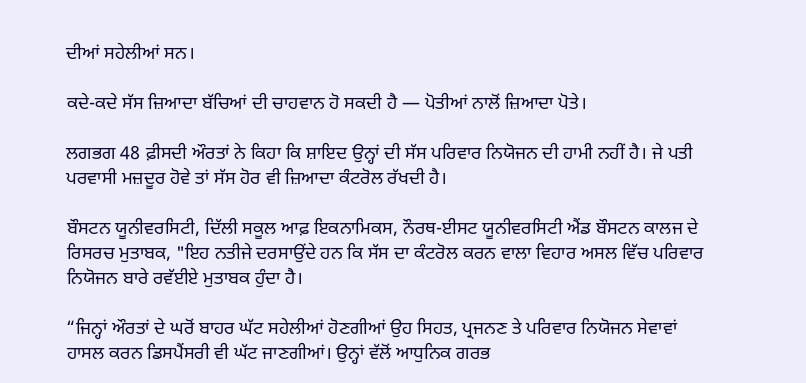ਦੀਆਂ ਸਹੇਲੀਆਂ ਸਨ।

ਕਦੇ-ਕਦੇ ਸੱਸ ਜ਼ਿਆਦਾ ਬੱਚਿਆਂ ਦੀ ਚਾਹਵਾਨ ਹੋ ਸਕਦੀ ਹੈ — ਪੋਤੀਆਂ ਨਾਲੋਂ ਜ਼ਿਆਦਾ ਪੋਤੇ।

ਲਗਭਗ 48 ਫ਼ੀਸਦੀ ਔਰਤਾਂ ਨੇ ਕਿਹਾ ਕਿ ਸ਼ਾਇਦ ਉਨ੍ਹਾਂ ਦੀ ਸੱਸ ਪਰਿਵਾਰ ਨਿਯੋਜਨ ਦੀ ਹਾਮੀ ਨਹੀਂ ਹੈ। ਜੇ ਪਤੀ ਪਰਵਾਸੀ ਮਜ਼ਦੂਰ ਹੋਵੇ ਤਾਂ ਸੱਸ ਹੋਰ ਵੀ ਜ਼ਿਆਦਾ ਕੰਟਰੋਲ ਰੱਖਦੀ ਹੈ।

ਬੌਸਟਨ ਯੂਨੀਵਰਸਿਟੀ, ਦਿੱਲੀ ਸਕੂਲ ਆਫ਼ ਇਕਨਾਮਿਕਸ, ਨੌਰਥ-ਈਸਟ ਯੂਨੀਵਰਸਿਟੀ ਐਂਡ ਬੌਸਟਨ ਕਾਲਜ ਦੇ ਰਿਸਰਚ ਮੁਤਾਬਕ, "ਇਹ ਨਤੀਜੇ ਦਰਸਾਉਂਦੇ ਹਨ ਕਿ ਸੱਸ ਦਾ ਕੰਟਰੋਲ ਕਰਨ ਵਾਲਾ ਵਿਹਾਰ ਅਸਲ ਵਿੱਚ ਪਰਿਵਾਰ ਨਿਯੋਜਨ ਬਾਰੇ ਰਵੱਈਏ ਮੁਤਾਬਕ ਹੁੰਦਾ ਹੈ।

“ਜਿਨ੍ਹਾਂ ਔਰਤਾਂ ਦੇ ਘਰੋਂ ਬਾਹਰ ਘੱਟ ਸਹੇਲੀਆਂ ਹੋਣਗੀਆਂ ਉਹ ਸਿਹਤ, ਪ੍ਰਜਨਣ ਤੇ ਪਰਿਵਾਰ ਨਿਯੋਜਨ ਸੇਵਾਵਾਂ ਹਾਸਲ ਕਰਨ ਡਿਸਪੈਂਸਰੀ ਵੀ ਘੱਟ ਜਾਣਗੀਆਂ। ਉਨ੍ਹਾਂ ਵੱਲੋਂ ਆਧੁਨਿਕ ਗਰਭ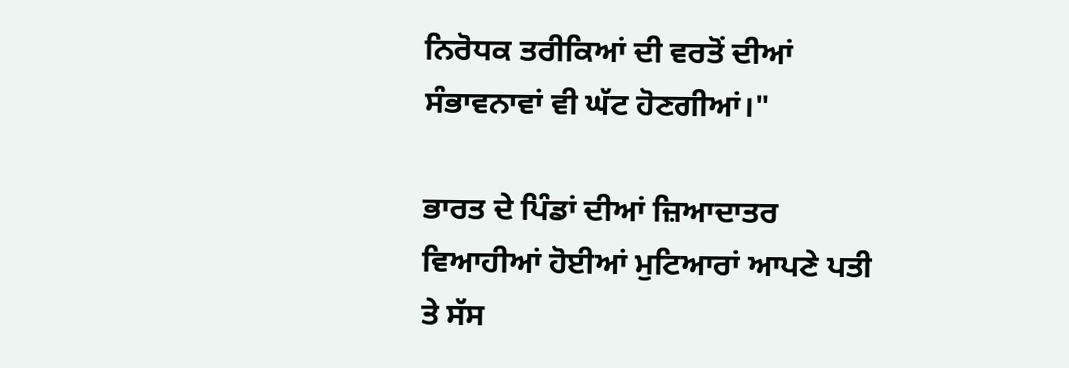ਨਿਰੋਧਕ ਤਰੀਕਿਆਂ ਦੀ ਵਰਤੋਂ ਦੀਆਂ ਸੰਭਾਵਨਾਵਾਂ ਵੀ ਘੱਟ ਹੋਣਗੀਆਂ।"

ਭਾਰਤ ਦੇ ਪਿੰਡਾਂ ਦੀਆਂ ਜ਼ਿਆਦਾਤਰ ਵਿਆਹੀਆਂ ਹੋਈਆਂ ਮੁਟਿਆਰਾਂ ਆਪਣੇ ਪਤੀ ਤੇ ਸੱਸ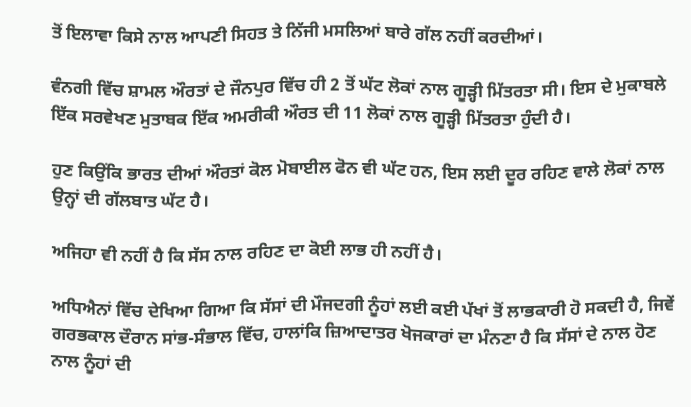ਤੋਂ ਇਲਾਵਾ ਕਿਸੇ ਨਾਲ ਆਪਣੀ ਸਿਹਤ ਤੇ ਨਿੱਜੀ ਮਸਲਿਆਂ ਬਾਰੇ ਗੱਲ ਨਹੀਂ ਕਰਦੀਆਂ।

ਵੰਨਗੀ ਵਿੱਚ ਸ਼ਾਮਲ ਔਰਤਾਂ ਦੇ ਜੌਨਪੁਰ ਵਿੱਚ ਹੀ 2 ਤੋਂ ਘੱਟ ਲੋਕਾਂ ਨਾਲ ਗੂੜ੍ਹੀ ਮਿੱਤਰਤਾ ਸੀ। ਇਸ ਦੇ ਮੁਕਾਬਲੇ ਇੱਕ ਸਰਵੇਖਣ ਮੁਤਾਬਕ ਇੱਕ ਅਮਰੀਕੀ ਔਰਤ ਦੀ 11 ਲੋਕਾਂ ਨਾਲ ਗੂੜ੍ਹੀ ਮਿੱਤਰਤਾ ਹੁੰਦੀ ਹੈ।

ਹੁਣ ਕਿਉਂਕਿ ਭਾਰਤ ਦੀਆਂ ਔਰਤਾਂ ਕੋਲ ਮੋਬਾਈਲ ਫੋਨ ਵੀ ਘੱਟ ਹਨ, ਇਸ ਲਈ ਦੂਰ ਰਹਿਣ ਵਾਲੇ ਲੋਕਾਂ ਨਾਲ ਉਨ੍ਹਾਂ ਦੀ ਗੱਲਬਾਤ ਘੱਟ ਹੈ।

ਅਜਿਹਾ ਵੀ ਨਹੀਂ ਹੈ ਕਿ ਸੱਸ ਨਾਲ ਰਹਿਣ ਦਾ ਕੋਈ ਲਾਭ ਹੀ ਨਹੀਂ ਹੈ।

ਅਧਿਐਨਾਂ ਵਿੱਚ ਦੇਖਿਆ ਗਿਆ ਕਿ ਸੱਸਾਂ ਦੀ ਮੌਜਦਗੀ ਨੂੰਹਾਂ ਲਈ ਕਈ ਪੱਖਾਂ ਤੋਂ ਲਾਭਕਾਰੀ ਹੋ ਸਕਦੀ ਹੈ, ਜਿਵੇਂ ਗਰਭਕਾਲ ਦੌਰਾਨ ਸਾਂਭ-ਸੰਭਾਲ ਵਿੱਚ, ਹਾਲਾਂਕਿ ਜ਼ਿਆਦਾਤਰ ਖੋਜਕਾਰਾਂ ਦਾ ਮੰਨਣਾ ਹੈ ਕਿ ਸੱਸਾਂ ਦੇ ਨਾਲ ਹੋਣ ਨਾਲ ਨੂੰਹਾਂ ਦੀ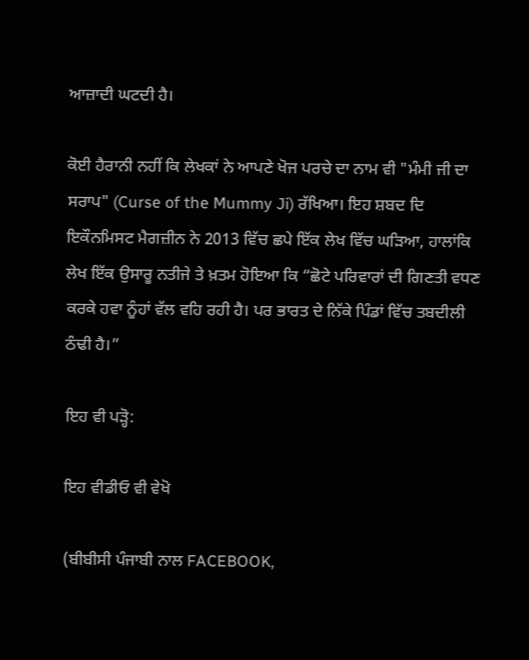ਆਜ਼ਾਦੀ ਘਟਦੀ ਹੈ।

ਕੋਈ ਹੈਰਾਨੀ ਨਹੀਂ ਕਿ ਲੇਖਕਾਂ ਨੇ ਆਪਣੇ ਖੋਜ ਪਰਚੇ ਦਾ ਨਾਮ ਵੀ "ਮੰਮੀ ਜੀ ਦਾ ਸਰਾਪ" (Curse of the Mummy Ji) ਰੱਖਿਆ। ਇਹ ਸ਼ਬਦ ਦਿ ਇਕੌਨਮਿਸਟ ਮੈਗਜ਼ੀਨ ਨੇ 2013 ਵਿੱਚ ਛਪੇ ਇੱਕ ਲੇਖ ਵਿੱਚ ਘੜਿਆ, ਹਾਲਾਂਕਿ ਲੇਖ ਇੱਕ ਉਸਾਰੂ ਨਤੀਜੇ ਤੇ ਖ਼ਤਮ ਹੋਇਆ ਕਿ “ਛੋਟੇ ਪਰਿਵਾਰਾਂ ਦੀ ਗਿਣਤੀ ਵਧਣ ਕਰਕੇ ਹਵਾ ਨੂੰਹਾਂ ਵੱਲ ਵਹਿ ਰਹੀ ਹੈ। ਪਰ ਭਾਰਤ ਦੇ ਨਿੱਕੇ ਪਿੰਡਾਂ ਵਿੱਚ ਤਬਦੀਲੀ ਠੰਢੀ ਹੈ।”

ਇਹ ਵੀ ਪੜ੍ਹੋ:

ਇਹ ਵੀਡੀਓ ਵੀ ਵੇਖੋ

(ਬੀਬੀਸੀ ਪੰਜਾਬੀ ਨਾਲ FACEBOOK,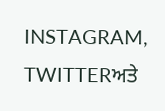INSTAGRAM, TWITTERਅਤੇ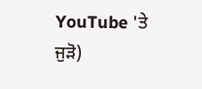YouTube 'ਤੇ ਜੁੜੋ)